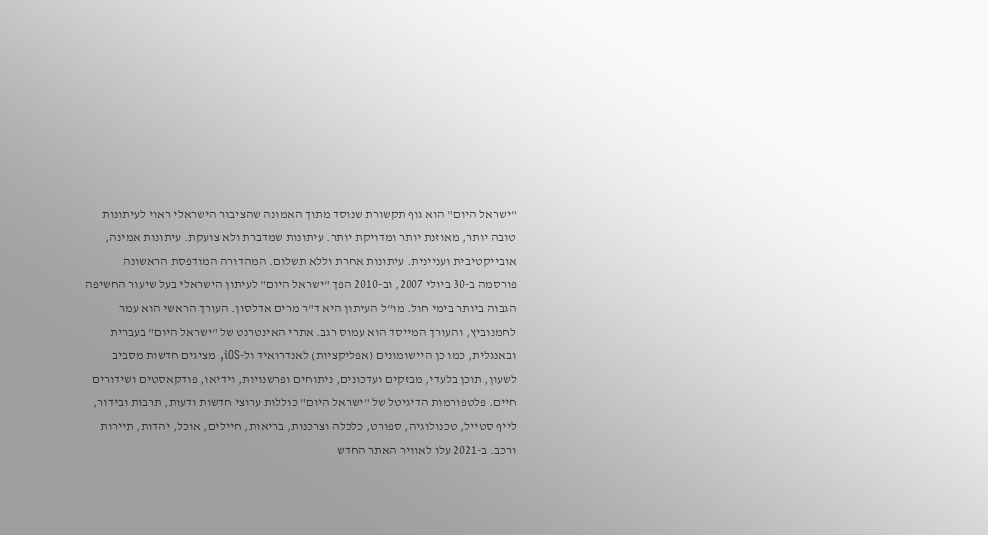"ישראל היום" הוא גוף תקשורת שנוסד מתוך האמונה שהציבור הישראלי ראוי לעיתונות טובה יותר, מאוזנת יותר ומדויקת יותר. עיתונות שמדברת ולא צועקת. עיתונות אמינה, אובייקטיבית ועניינית. עיתונות אחרת וללא תשלום. המהדורה המודפסת הראשונה פורסמה ב-30 ביולי 2007, וב-2010 הפך "ישראל היום" לעיתון הישראלי בעל שיעור החשיפה הגבוה ביותר בימי חול. מו"ל העיתון היא ד"ר מרים אדלסון. העורך הראשי הוא עמר לחמנוביץ, והעורך המייסד הוא עמוס רגב. אתרי האינטרנט של "ישראל היום" בעברית ובאנגלית, כמו כן היישומונים (אפליקציות) לאנדרואיד ול-iOS, מציגים חדשות מסביב לשעון, תוכן בלעדי, מבזקים ועדכונים, ניתוחים ופרשנויות, וידיאו, פודקאסטים ושידורים חיים. פלטפורמות הדיגיטל של "ישראל היום" כוללות ערוצי חדשות ודעות, תרבות ובידור, לייף סטייל, טכנולוגיה, ספורט, כלכלה וצרכנות, בריאות, חיילים, אוכל, יהדות, תיירות ורכב. ב-2021 עלו לאוויר האתר החדש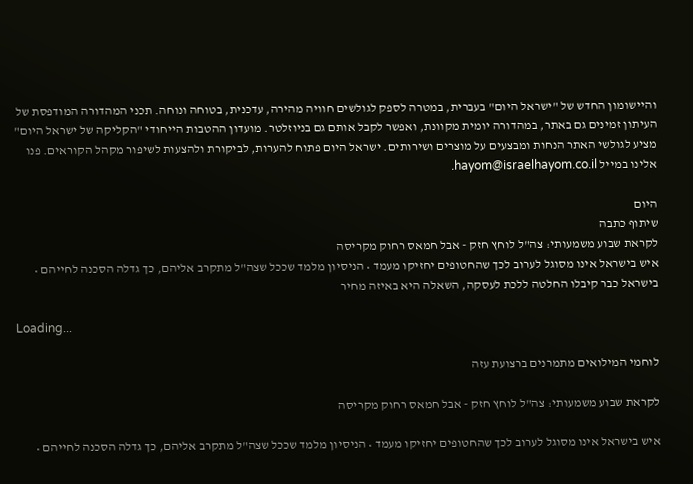והיישומון החדש של "ישראל היום" בעברית, במטרה לספק לגולשים חוויה מהירה, עדכנית, בטוחה ונוחה. תכני המהדורה המודפסת של העיתון זמינים גם באתר, במהדורה יומית מקוונת, ואפשר לקבל אותם גם בניוזלטר. מועדון ההטבות הייחודי "הקליקה של ישראל היום" מציע לגולשי האתר הנחות ומבצעים על מוצרים ושירותים. ישראל היום פתוח להערות, לביקורת ולהצעות לשיפור מקהל הקוראים. פנו אלינו במייל hayom@israelhayom.co.il.

היום
שיתוף כתבה
לקראת שבוע משמעותי: צה"ל לוחץ חזק - אבל חמאס רחוק מקריסה
איש בישראל אינו מסוגל לערוב לכך שהחטופים יחזיקו מעמד • הניסיון מלמד שככל שצה"ל מתקרב אליהם, כך גדלה הסכנה לחייהם • בישראל כבר קיבלו החלטה ללכת לעסקה, השאלה היא באיזה מחיר

Loading...

לוחמי המילואים מתמרנים ברצועת עזה

לקראת שבוע משמעותי: צה"ל לוחץ חזק - אבל חמאס רחוק מקריסה

איש בישראל אינו מסוגל לערוב לכך שהחטופים יחזיקו מעמד • הניסיון מלמד שככל שצה"ל מתקרב אליהם, כך גדלה הסכנה לחייהם •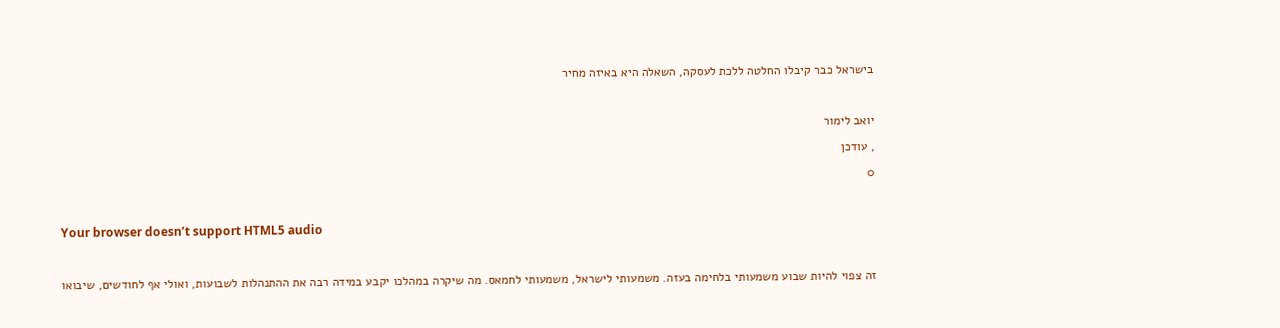בישראל כבר קיבלו החלטה ללכת לעסקה, השאלה היא באיזה מחיר

יואב לימור
, עודכן
0

Your browser doesn’t support HTML5 audio

זה צפוי להיות שבוע משמעותי בלחימה בעזה. משמעותי לישראל, משמעותי לחמאס. מה שיקרה במהלכו יקבע במידה רבה את ההתנהלות לשבועות, ואולי אף לחודשים, שיבואו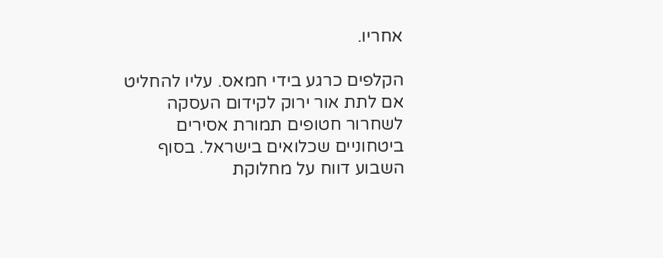אחריו.

הקלפים כרגע בידי חמאס. עליו להחליט אם לתת אור ירוק לקידום העסקה לשחרור חטופים תמורת אסירים ביטחוניים שכלואים בישראל. בסוף השבוע דווח על מחלוקת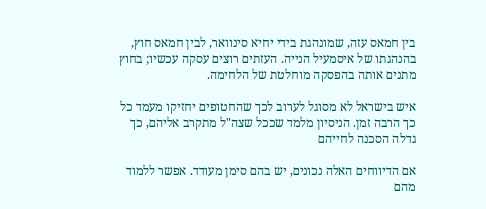בין חמאס עזה, שמונהגת בידי יחיא סינוואר, לבין חמאס חוץ, בהנהגתו של איסמעיל הנייה. העזתים רוצים עסקה עכשיו; בחוץ מתנים אותה בהפסקה מוחלטת של הלחימה.

איש בישראל לא מסוגל לערוב לכך שהחטופים יחזיקו מעמד כל כך הרבה זמן. הניסיון מלמד שככל שצה"ל מתקרב אליהם, כך גדלה הסכנה לחייהם

אם הדיווחים האלה נכונים, יש בהם סימן מעודד. אפשר ללמוד מהם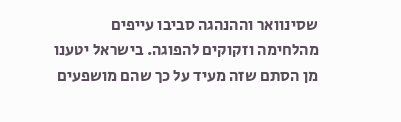שסינוואר וההנהגה סביבו עייפים מהלחימה וזקוקים להפוגה. בישראל יטענו מן הסתם שזה מעיד על כך שהם מושפעים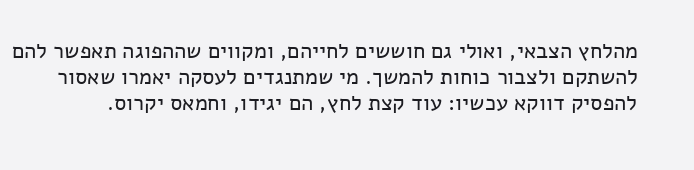מהלחץ הצבאי, ואולי גם חוששים לחייהם, ומקווים שההפוגה תאפשר להם להשתקם ולצבור כוחות להמשך. מי שמתנגדים לעסקה יאמרו שאסור להפסיק דווקא עכשיו: עוד קצת לחץ, הם יגידו, וחמאס יקרוס.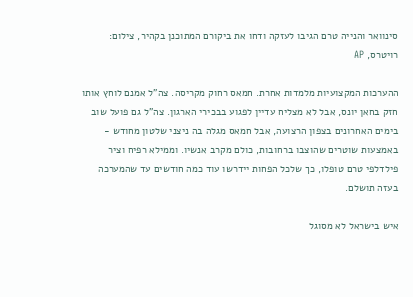סינוואר והנייה טרם הגיבו לעזקה ודחו את ביקורם המתוכנן בקהיר, צילום: רויטרס, AP

ההערכות המקצועיות מלמדות אחרת. חמאס רחוק מקריסה. צה"ל אמנם לוחץ אותו חזק בחאן יונס, אבל לא מצליח עדיין לפגוע בבכירי הארגון. צה"ל גם פועל שוב בימים האחרונים בצפון הרצועה, אבל חמאס מגלה בה ניצני שלטון מחודש - באמצעות שוטרים שהוצבו ברחובות, כולם מקרב אנשיו. וממילא רפיח וציר פילדלפי טרם טופלו, כך שלכל הפחות יידרשו עוד כמה חודשים עד שהמערכה בעזה תושלם.

איש בישראל לא מסוגל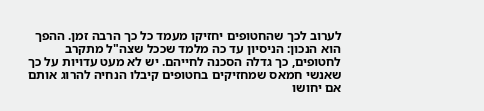לערוב לכך שהחטופים יחזיקו מעמד כל כך הרבה זמן. ההפך הוא הנכון: הניסיון עד כה מלמד שככל שצה"ל מתקרב לחטופים, כך גדלה הסכנה לחייהם. יש לא מעט עדויות על כך שאנשי חמאס שמחזיקים בחטופים קיבלו הנחיה להרוג אותם אם יחושו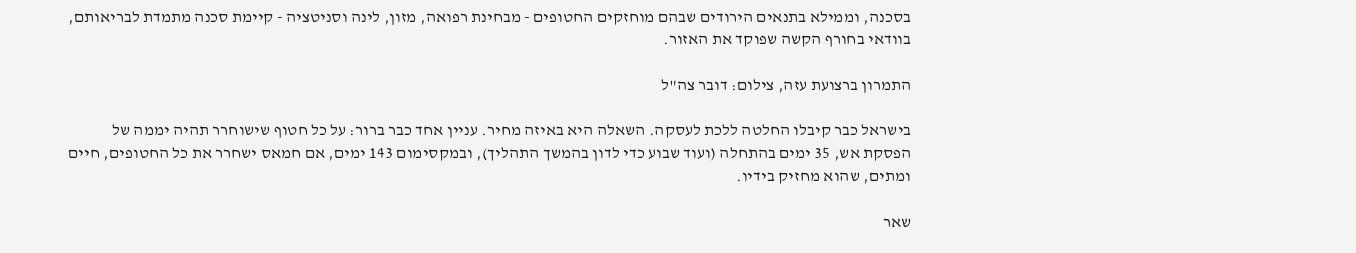בסכנה, וממילא בתנאים הירודים שבהם מוחזקים החטופים - מבחינת רפואה, מזון, לינה וסניטציה - קיימת סכנה מתמדת לבריאותם, בוודאי בחורף הקשה שפוקד את האזור.

התמרון ברצועת עזה, צילום: דובר צה"ל

בישראל כבר קיבלו החלטה ללכת לעסקה. השאלה היא באיזה מחיר. עניין אחד כבר ברור: על כל חטוף שישוחרר תהיה יממה של הפסקת אש, 35 ימים בהתחלה (ועוד שבוע כדי לדון בהמשך התהליך), ובמקסימום 143 ימים, אם חמאס ישחרר את כל החטופים, חיים ומתים, שהוא מחזיק בידיו.

שאר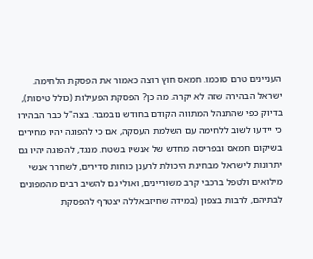העניינים טרם סוכמו. חמאס חוץ רוצה כאמור את הפסקת הלחימה. ישראל הבהירה שזה לא יקרה. מה כן? הפסקת הפעילות (כולל טיסות), בדיוק כפי שהתנהל המתווה הקודם בחודש נובמבר. בצה"ל כבר הבהירו כי יידעו לשוב ללחימה עם השלמת העסקה, אם כי להפוגה יהיו מחירים בשיקום חמאס ובפריסה מחדש של אנשיו בשטח. מנגד, להפוגה יהיו גם יתרונות לישראל מבחינת היכולת לרענן כוחות סדירים, לשחרר אנשי מילואים ולטפל ברכבי קרב משוריינים, ואולי גם להשיב רבים מהמפונים לבתיהם, לרבות בצפון (במידה שחיזבאללה יצטרף להפסקת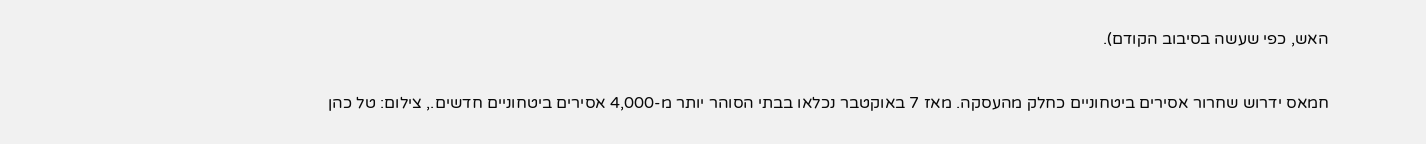האש, כפי שעשה בסיבוב הקודם).

חמאס ידרוש שחרור אסירים ביטחוניים כחלק מהעסקה. מאז 7 באוקטבר נכלאו בבתי הסוהר יותר מ-4,000 אסירים ביטחוניים חדשים., צילום: טל כהן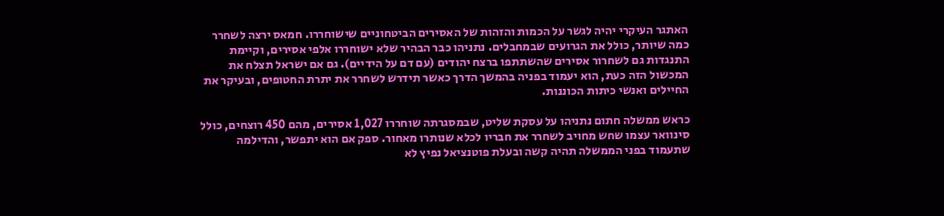האתגר העיקרי יהיה לגשר על הכמות והזהות של האסירים הביטחוניים שישוחררו. חמאס ירצה לשחרר כמה שיותר, כולל את הגרועים שבמחבלים. נתניהו כבר הבהיר שלא ישוחררו אלפי אסירים, וקיימת התנגדות גם לשחרור אסירים שהשתתפו ברצח יהודים (עם דם על הידיים). גם אם ישראל תצלח את המכשול הזה כעת, הוא יעמוד בפניה בהמשך הדרך כאשר תידרש לשחרר את יתרת החטופים, ובעיקר את החיילים ואנשי כיתות הכוננות.

כראש ממשלה חתום נתניהו על עסקת שליט, שבמסגרתה שוחררו 1,027 אסירים, מהם 450 רוצחים, כולל סינוואר עצמו שחש מחויב לשחרר את חבריו לכלא שנותרו מאחור. ספק אם הוא יתפשר, והדילמה שתעמוד בפני הממשלה תהיה קשה ובעלת פוטנציאל נפיץ לא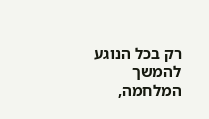רק בכל הנוגע להמשך המלחמה,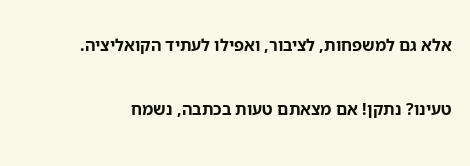אלא גם למשפחות, לציבור, ואפילו לעתיד הקואליציה.

טעינו? נתקן! אם מצאתם טעות בכתבה, נשמח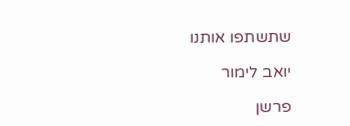שתשתפו אותנו

יואב לימור

פרשן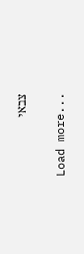צבאי

Load more...